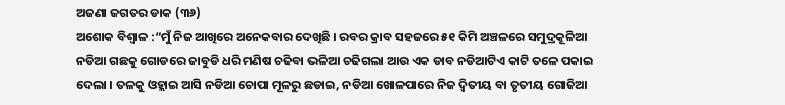ଅଜଣା ଜଗତର ଡାକ (୩୬)
ଅଶୋକ ବିଶ୍ୱାଳ :“ମୁଁ ନିଜ ଆଖିରେ ଅନେକବାର ଦେଖିଛି । ରବର କ୍ରାବ ସହଜରେ ୫୧ କିମି ଅଞ୍ଚଳରେ ସମୁଦ୍ରକୂଳିଆ ନଡିଆ ଗଛକୁ ଗୋଡରେ ଜାବୁଡି ଧରି ମଣିଷ ଚଢିବା ଭଳିଆ ଚଢିଗଲା ଆଉ ଏକ ଡାବ ନଡିଆଟିଏ କାଟି ତଳେ ପକାଇ ଦେଲା । ତଳକୁ ଓହ୍ଲାଇ ଆସି ନଡିଆ ଚୋପା ମୂଳରୁ ଛଡାଇ, ନଡିଆ ଖୋଳପାରେ ନିଜ ଦ୍ୱିତୀୟ ବା ତୃତୀୟ ଗୋଜିଆ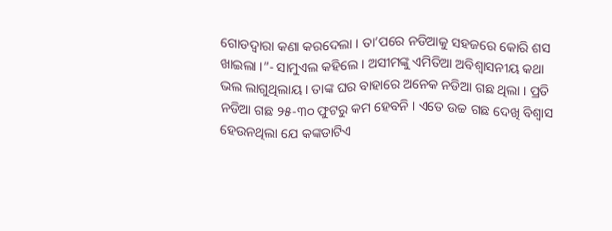ଗୋଡଦ୍ୱାରା କଣା କରଦେଲା । ତା’ପରେ ନଡିଆକୁ ସହଜରେ କୋରି ଶସ ଖାଇଲା ।”- ସାମୁଏଲ କହିଲେ । ଅସୀମଙ୍କୁ ଏମିତିଆ ଅବିଶ୍ୱାସନୀୟ କଥା ଭଲ ଲାଗୁଥିଲାୟ । ତାଙ୍କ ଘର ବାହାରେ ଅନେକ ନଡିଆ ଗଛ ଥିଲା । ପ୍ରତି ନଡିଆ ଗଛ ୨୫-୩୦ ଫୁଟରୁ କମ ହେବନି । ଏତେ ଉଚ୍ଚ ଗଛ ଦେଖି ବିଶ୍ୱାସ ହେଉନଥିଲା ଯେ କଙ୍କଡାଟିଏ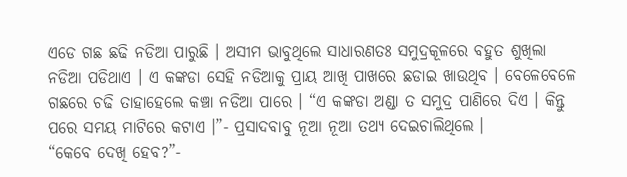ଏଡେ ଗଛ ଛଢି ନଡିଆ ପାରୁଛି । ଅସୀମ ଭାବୁଥିଲେ ସାଧାରଣତଃ ସମୁଦ୍ରକୂଳରେ ବହୁତ ଶୁଖିଲା ନଡିଆ ପଡିଥାଏ । ଏ କଙ୍କଡା ସେହି ନଡିଆକୁ ପ୍ରାୟ ଆଖି ପାଖରେ ଛଡାଇ ଖାଉଥିବ । ବେଳେବେଳେ ଗଛରେ ଚଢି ତାହାହେଲେ କଞ୍ଚା ନଡିଆ ପାରେ । “ଏ କଙ୍କଡା ଅଣ୍ଡା ତ ସମୁଦ୍ର ପାଣିରେ ଦିଏ । କିନ୍ତୁ ପରେ ସମୟ ମାଟିରେ କଟାଏ ।”- ପ୍ରସାଦବାବୁ ନୂଆ ନୂଆ ତଥ୍ୟ ଦେଇଚାଲିଥିଲେ ।
“କେବେ ଦେଖି ହେବ?”-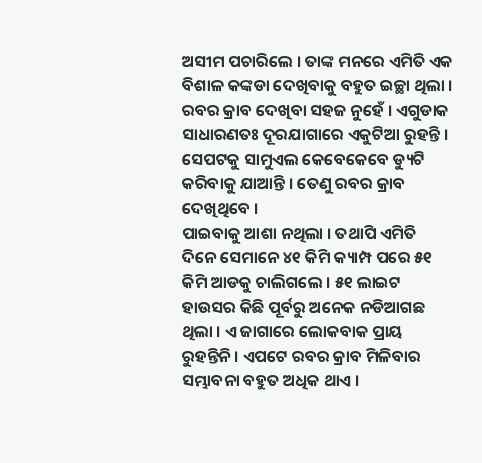ଅସୀମ ପଚାରିଲେ । ତାଙ୍କ ମନରେ ଏମିତି ଏକ ବିଶାଳ କଙ୍କଡା ଦେଖିବାକୁ ବହୁତ ଇଚ୍ଛା ଥିଲା । ରବର କ୍ରାବ ଦେଖିବା ସହଜ ନୁହେଁ । ଏଗୁଡାକ ସାଧାରଣତଃ ଦୂରଯାଗାରେ ଏକୁଟିଆ ରୁହନ୍ତି । ସେପଟକୁ ସାମୁଏଲ କେବେକେବେ ଡ୍ୟୁଟି କରିବାକୁ ଯାଆନ୍ତି । ତେଣୁ ରବର କ୍ରାବ ଦେଖିଥିବେ ।
ପାଇବାକୁ ଆଶା ନଥିଲା । ତଥାପି ଏମିତି ଦିନେ ସେମାନେ ୪୧ କିମି କ୍ୟାମ୍ପ ପରେ ୫୧ କିମି ଆଡକୁ ଚାଲିଗଲେ । ୫୧ ଲାଇଟ ହାଉସର କିଛି ପୂର୍ବରୁ ଅନେକ ନଡିଆଗଛ ଥିଲା । ଏ ଜାଗାରେ ଲୋକବାକ ପ୍ରାୟ ରୁହନ୍ତିନି । ଏପଟେ ରବର କ୍ରାବ ମିଳିବାର ସମ୍ଭାବନା ବହୁତ ଅଧିକ ଥାଏ ।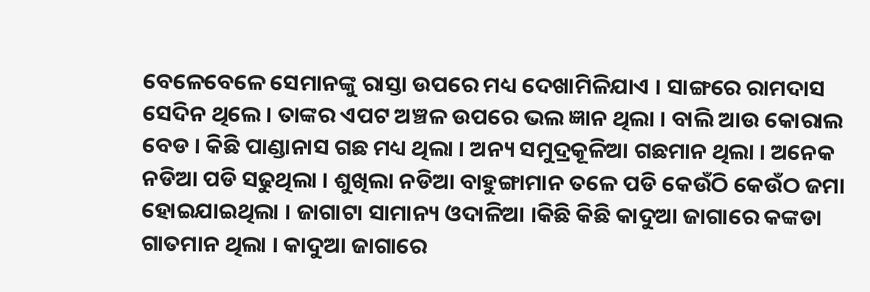ବେଳେବେଳେ ସେମାନଙ୍କୁ ରାସ୍ତା ଉପରେ ମଧ୍ୟ ଦେଖାମିଳିଯାଏ । ସାଙ୍ଗରେ ରାମଦାସ ସେଦିନ ଥିଲେ । ତାଙ୍କର ଏପଟ ଅଞ୍ଚଳ ଉପରେ ଭଲ ଜ୍ଞାନ ଥିଲା । ବାଲି ଆଉ କୋରାଲ ବେଡ । କିଛି ପାଣ୍ଡାନାସ ଗଛ ମଧ୍ୟ ଥିଲା । ଅନ୍ୟ ସମୁଦ୍ରକୂଳିଆ ଗଛମାନ ଥିଲା । ଅନେକ ନଡିଆ ପଡି ସଢୁଥିଲା । ଶୁଖିଲା ନଡିଆ ବାହୁଙ୍ଗାମାନ ତଳେ ପଡି କେଉଁଠି କେଉଁଠ ଜମା ହୋଇଯାଇଥିଲା । ଜାଗାଟା ସାମାନ୍ୟ ଓଦାଳିଆ ।କିଛି କିଛି କାଦୁଆ ଜାଗାରେ କଙ୍କଡା ଗାତମାନ ଥିଲା । କାଦୁଆ ଜାଗାରେ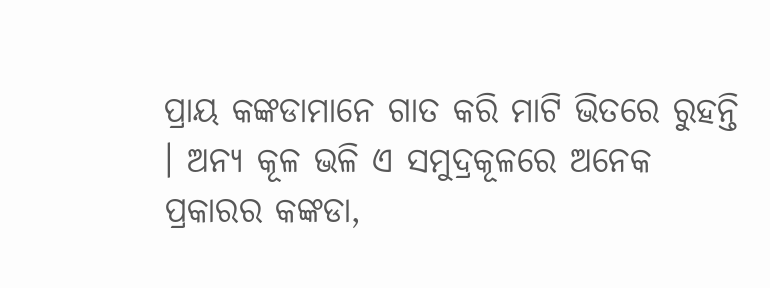ପ୍ରାୟ କଙ୍କଡାମାନେ ଗାତ କରି ମାଟି ଭିତରେ ରୁହନ୍ତି । ଅନ୍ୟ କୂଳ ଭଳି ଏ ସମୁଦ୍ରକୂଳରେ ଅନେକ ପ୍ରକାରର କଙ୍କଡା,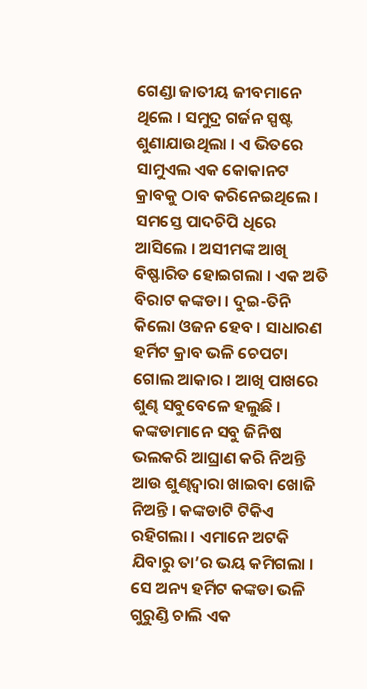ଗେଣ୍ଡା ଜାତୀୟ ଜୀବମାନେ ଥିଲେ । ସମୁଦ୍ର ଗର୍ଜନ ସ୍ପଷ୍ଟ ଶୁଣାଯାଉଥିଲା । ଏ ଭିତରେ ସାମୁଏଲ ଏକ କୋକାନଟ କ୍ରାବକୁ ଠାବ କରିନେଇଥିଲେ । ସମସ୍ତେ ପାଦଚିପି ଧିରେ ଆସିଲେ । ଅସୀମଙ୍କ ଆଖି ବିଷ୍ଫାରିତ ହୋଇଗଲା । ଏକ ଅତି ବିରାଟ କଙ୍କଡା । ଦୁଇ-ତିନି କିଲୋ ଓଜନ ହେବ । ସାଧାରଣ ହର୍ମିଟ କ୍ରାବ ଭଳି ଚେପଟା ଗୋଲ ଆକାର । ଆଖି ପାଖରେ ଶୁଣ୍ଢ ସବୁବେଳେ ହଲୁଛି । କଙ୍କଡାମାନେ ସବୁ ଜିନିଷ ଭଲକରି ଆଘ୍ରାଣ କରି ନିଅନ୍ତି ଆଉ ଶୁଣ୍ଢଦ୍ୱାରା ଖାଇବା ଖୋଜି ନିଅନ୍ତି । କଙ୍କଡାଟି ଟିକିଏ ରହିଗଲା । ଏମାନେ ଅଟକି ଯିବାରୁ ତା’ର ଭୟ କମିଗଲା । ସେ ଅନ୍ୟ ହର୍ମିଟ କଙ୍କଡା ଭଳି ଗୁରୁଣ୍ଡି ଚାଲି ଏକ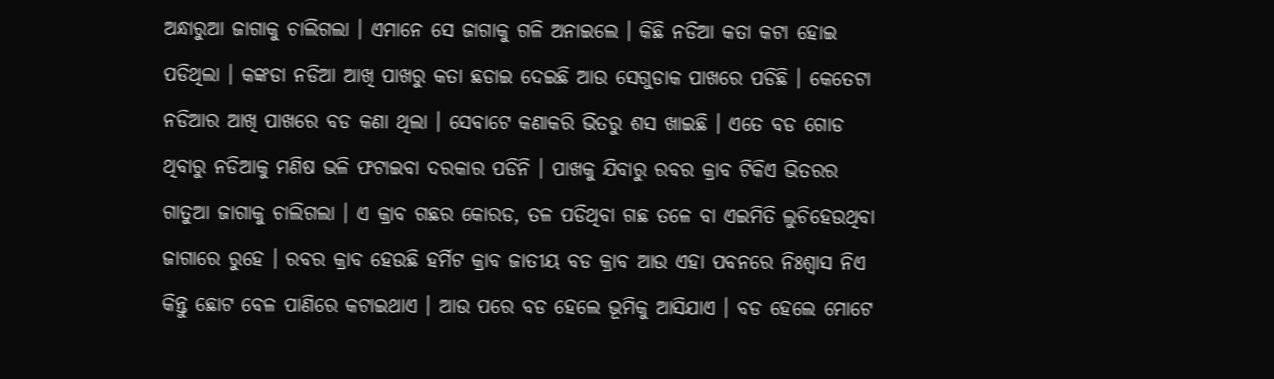ଅନ୍ଧାରୁଆ ଜାଗାକୁ ଚାଲିଗଲା । ଏମାନେ ସେ ଜାଗାକୁ ଗଳି ଅନାଇଲେ । କିଛି ନଡିଆ କତା କଟା ହୋଇ ପଡିଥିଲା । କଙ୍କଡା ନଡିଆ ଆଖି ପାଖରୁ କତା ଛଡାଇ ଦେଇଛି ଆଉ ସେଗୁଡାକ ପାଖରେ ପଡିଛି । କେତେଟା ନଡିଆର ଆଖି ପାଖରେ ବଡ କଣା ଥିଲା । ସେବାଟେ କଣାକରି ଭିତରୁ ଶସ ଖାଇଛି । ଏତେ ବଡ ଗୋଡ ଥିବାରୁ ନଡିଆକୁ ମଣିଷ ଭଳି ଫଟାଇବା ଦରକାର ପଡିନି । ପାଖକୁ ଯିବାରୁ ରବର କ୍ରାବ ଟିକିଏ ଭିତରର ଗାତୁଆ ଜାଗାକୁ ଚାଲିଗଲା । ଏ କ୍ରାବ ଗଛର କୋରଡ, ତଳ ପଡିଥିବା ଗଛ ତଳେ ବା ଏଇମିତି ଲୁଚିହେଉଥିବା ଜାଗାରେ ରୁହେ । ରବର କ୍ରାବ ହେଉଛି ହର୍ମିଟ କ୍ରାବ ଜାତୀୟ ବଡ କ୍ରାବ ଆଉ ଏହା ପବନରେ ନିଃଶ୍ୱାସ ନିଏ କିନ୍ତୁ ଛୋଟ ବେଳ ପାଣିରେ କଟାଇଥାଏ । ଆଉ ପରେ ବଡ ହେଲେ ଭୂମିକୁ ଆସିଯାଏ । ବଡ ହେଲେ ମୋଟେ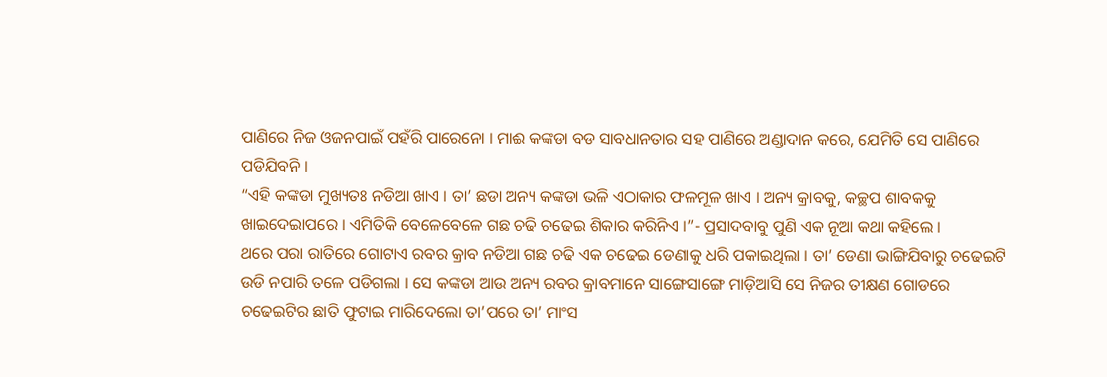ପାଣିରେ ନିଜ ଓଜନପାଇଁ ପହଁରି ପାରେନୋ । ମାଈ କଙ୍କଡା ବଡ ସାବଧାନତାର ସହ ପାଣିରେ ଅଣ୍ଡାଦାନ କରେ, ଯେମିତି ସେ ପାଣିରେ ପଡିଯିବନି ।
“ଏହି କଙ୍କଡା ମୁଖ୍ୟତଃ ନଡିଆ ଖାଏ । ତା’ ଛଡା ଅନ୍ୟ କଙ୍କଡା ଭଳି ଏଠାକାର ଫଳମୂଳ ଖାଏ । ଅନ୍ୟ କ୍ରାବକୁ, କଚ୍ଛପ ଶାବକକୁ ଖାଇଦେଇାପରେ । ଏମିତିକି ବେଳେବେଳେ ଗଛ ଚଢି ଚଢେଇ ଶିକାର କରିନିଏ ।”- ପ୍ରସାଦବାବୁ ପୁଣି ଏକ ନୂଆ କଥା କହିଲେ ।
ଥରେ ପରା ରାତିରେ ଗୋଟାଏ ରବର କ୍ରାବ ନଡିଆ ଗଛ ଚଢି ଏକ ଚଢେଇ ଡେଣାକୁ ଧରି ପକାଇଥିଲା । ତା’ ଡେଣା ଭାଙ୍ଗିଯିବାରୁ ଚଢେଇଟି ଉଡି ନପାରି ତଳେ ପଡିଗଲା । ସେ କଙ୍କଡା ଆଉ ଅନ୍ୟ ରବର କ୍ରାବମାନେ ସାଙ୍ଗେସାଙ୍ଗେ ମାଡ଼ିଆସି ସେ ନିଜର ତୀକ୍ଷଣ ଗୋଡରେ ଚଢେଇଟିର ଛାତି ଫୁଟାଇ ମାରିଦେଲୋ ତା’ପରେ ତା’ ମାଂସ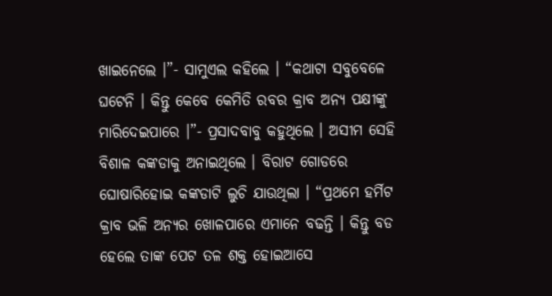ଖାଇନେଲେ ।”- ସାମୁଏଲ କହିଲେ । “କଥାଟା ସବୁବେଳେ ଘଟେନି । କିନ୍ତୁ କେବେ କେମିତି ରବର କ୍ରାବ ଅନ୍ୟ ପକ୍ଷୀଙ୍କୁ ମାରିଦେଇପାରେ ।”- ପ୍ରସାଦବାବୁ କହୁଥିଲେ । ଅସୀମ ସେହି ବିଶାଳ କଙ୍କଡାକୁ ଅନାଇଥିଲେ । ବିରାଟ ଗୋଡରେ ଘୋଷାରିହୋଇ କଙ୍କଡାଟି ଲୁଚି ଯାଉଥିଲା । “ପ୍ରଥମେ ହର୍ମିଟ କ୍ରାବ ଭଳି ଅନ୍ୟର ଖୋଳପାରେ ଏମାନେ ବଢନ୍ତି । କିନ୍ତୁ ବଡ ହେଲେ ତାଙ୍କ ପେଟ ତଳ ଶକ୍ତ ହୋଇଆସେ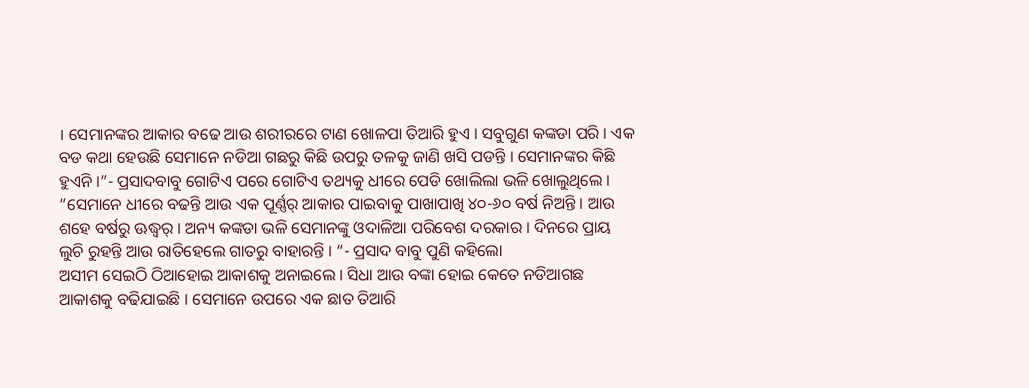। ସେମାନଙ୍କର ଆକାର ବଢେ ଆଉ ଶରୀରରେ ଟାଣ ଖୋଳପା ତିଆରି ହୁଏ । ସବୁଗୁଣ କଙ୍କଡା ପରି । ଏକ ବଡ କଥା ହେଉଛି ସେମାନେ ନଡିଆ ଗଛରୁ କିଛି ଉପରୁ ତଳକୁ ଜାଣି ଖସି ପଡନ୍ତି । ସେମାନଙ୍କର କିଛି ହୁଏନି ।”- ପ୍ରସାଦବାବୁ ଗୋଟିଏ ପରେ ଗୋଟିଏ ତଥ୍ୟକୁ ଧୀରେ ପେଡି ଖୋଲିଲା ଭଳି ଖୋଲୁଥିଲେ । “ସେମାନେ ଧୀରେ ବଢନ୍ତି ଆଉ ଏକ ପୂର୍ଣ୍ଣର୍ ଆକାର ପାଇବାକୁ ପାଖାପାଖି ୪୦-୬୦ ବର୍ଷ ନିଅନ୍ତି । ଆଉ ଶହେ ବର୍ଷରୁ ଊଦ୍ଧ୍ୱର୍ । ଅନ୍ୟ କଙ୍କଡା ଭଳି ସେମାନଙ୍କୁ ଓଦାଳିଆ ପରିବେଶ ଦରକାର । ଦିନରେ ପ୍ରାୟ ଲୁଚି ରୁହନ୍ତି ଆଉ ରାତିହେଲେ ଗାତରୁ ବାହାରନ୍ତି । “- ପ୍ରସାଦ ବାବୁ ପୁଣି କହିଲୋ
ଅସୀମ ସେଇଠି ଠିଆହୋଇ ଆକାଶକୁ ଅନାଇଲେ । ସିଧା ଆଉ ବଙ୍କା ହୋଇ କେତେ ନଡିଆଗଛ ଆକାଶକୁ ବଢିଯାଇଛି । ସେମାନେ ଉପରେ ଏକ ଛାତ ତିଆରି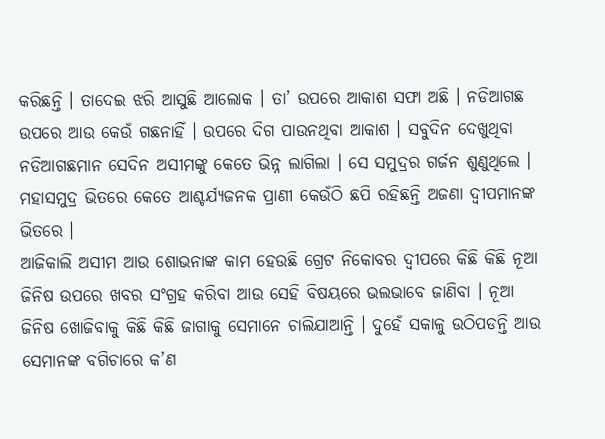କରିଛନ୍ତି । ତାଦେଇ ଝରି ଆସୁଛି ଆଲୋକ । ତା’ ଉପରେ ଆକାଶ ସଫା ଅଛି । ନଡିଆଗଛ ଉପରେ ଆଉ କେଉଁ ଗଛନାହିଁ । ଉପରେ ଦିଗ ପାଉନଥିବା ଆକାଶ । ସବୁଦିନ ଦେଖୁଥିବା ନଡିଆଗଛମାନ ସେଦିନ ଅସୀମଙ୍କୁ କେତେ ଭିନ୍ନ ଲାଗିଲା । ସେ ସମୁଦ୍ରର ଗର୍ଜନ ଶୁଣୁଥିଲେ । ମହାସମୁଦ୍ର ଭିତରେ କେତେ ଆଶ୍ଚର୍ଯ୍ୟଜନକ ପ୍ରାଣୀ କେଉଁଠି ଛପି ରହିଛନ୍ତି ଅଜଣା ଦ୍ୱୀପମାନଙ୍କ ଭିତରେ ।
ଆଜିକାଲି ଅସୀମ ଆଉ ଶୋଭନାଙ୍କ କାମ ହେଉଛି ଗ୍ରେଟ ନିକୋବର ଦ୍ୱୀପରେ କିଛି କିଛି ନୂଆ ଜିନିଷ ଉପରେ ଖବର ସଂଗ୍ରହ କରିବା ଆଉ ସେହି ବିଷୟରେ ଭଲଭାବେ ଜାଣିବା । ନୂଆ ଜିନିଷ ଖୋଜିବାକୁ କିଛି କିଛି ଜାଗାକୁ ସେମାନେ ଚାଲିଯାଆନ୍ତି । ଦୁହେଁ ସକାଳୁ ଉଠିପଡନ୍ତି ଆଉ ସେମାନଙ୍କ ବଗିଚାରେ କ’ଣ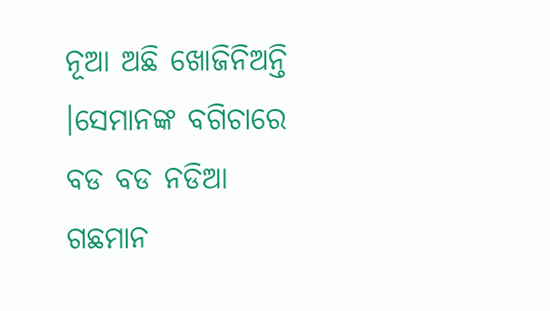ନୂଆ ଅଛି ଖୋଜିନିଅନ୍ତି ।ସେମାନଙ୍କ ବଗିଚାରେ ବଡ ବଡ ନଡିଆ ଗଛମାନ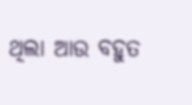ଥିଲା ଆଉ ବହୁତ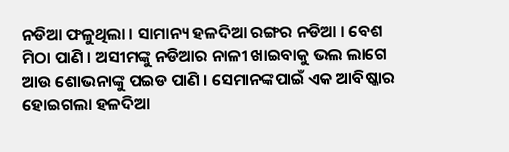ନଡିଆ ଫଳୁଥିଲା । ସାମାନ୍ୟ ହଳଦିଆ ରଙ୍ଗର ନଡିଆ । ବେଶ ମିଠା ପାଣି । ଅସୀମଙ୍କୁ ନଡିଆର ନାଳୀ ଖାଇବାକୁ ଭଲ ଲାଗେ ଆଉ ଶୋଭନାଙ୍କୁ ପଇଡ ପାଣି । ସେମାନଙ୍କପାଇଁ ଏକ ଆବିଷ୍କାର ହୋଇଗଲା ହଳଦିଆ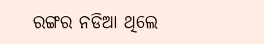ରଙ୍ଗର ନଡିଆ ଥିଲେ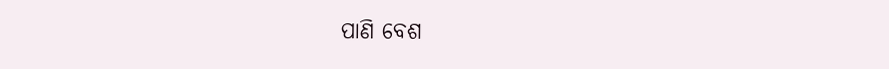ପାଣି ବେଶ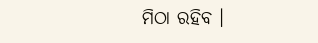ମିଠା ରହିବ ।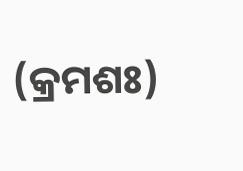(କ୍ରମଶଃ)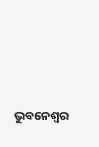ଭୁବନେଶ୍ୱର